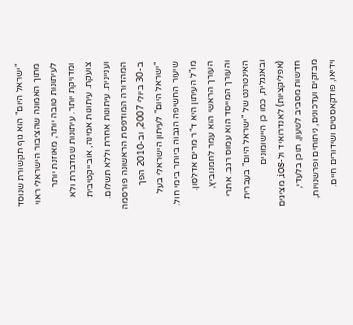"ישראל היום" הוא גוף תקשורת שנוסד מתוך האמונה שהציבור הישראלי ראוי לעיתונות טובה יותר, מאוזנת יותר ומדויקת יותר. עיתונות שמדברת ולא צועקת. עיתונות אמינה, אובייקטיבית ועניינית. עיתונות אחרת וללא תשלום. המהדורה המודפסת הראשונה פורסמה ב-30 ביולי 2007, וב-2010 הפך "ישראל היום" לעיתון הישראלי בעל שיעור החשיפה הגבוה ביותר בימי חול. מו"ל העיתון היא ד"ר מרים אדלסון. העורך הראשי הוא עמר לחמנוביץ, והעורך המייסד הוא עמוס רגב. אתרי האינטרנט של "ישראל היום" בעברית ובאנגלית, כמו כן היישומונים (אפליקציות) לאנדרואיד ול-iOS, מציגים חדשות מסביב לשעון, תוכן בלעדי, מבזקים ועדכונים, ניתוחים ופרשנויות, וידיאו, פודקאסטים ושידורים חיים.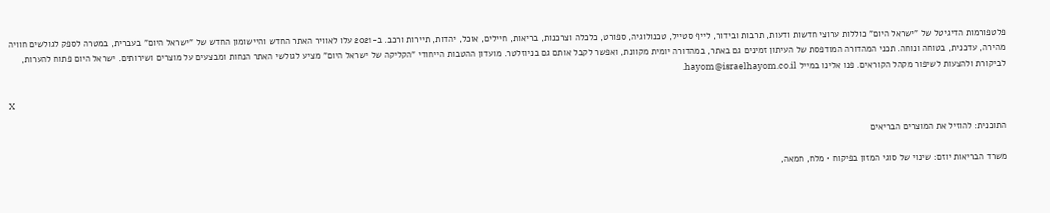פלטפורמות הדיגיטל של "ישראל היום" כוללות ערוצי חדשות ודעות, תרבות ובידור, לייף סטייל, טכנולוגיה, ספורט, כלכלה וצרכנות, בריאות, חיילים, אוכל, יהדות, תיירות ורכב. ב-2021 עלו לאוויר האתר החדש והיישומון החדש של "ישראל היום" בעברית, במטרה לספק לגולשים חוויה מהירה, עדכנית, בטוחה ונוחה. תכני המהדורה המודפסת של העיתון זמינים גם באתר, במהדורה יומית מקוונת, ואפשר לקבל אותם גם בניוזלטר. מועדון ההטבות הייחודי "הקליקה של ישראל היום" מציע לגולשי האתר הנחות ומבצעים על מוצרים ושירותים. ישראל היום פתוח להערות, לביקורת ולהצעות לשיפור מקהל הקוראים. פנו אלינו במייל hayom@israelhayom.co.il.

X

התוכנית: להוזיל את המוצרים הבריאים

משרד הבריאות יוזם: שינוי של סוגי המזון בפיקוח • מלח, חמאה,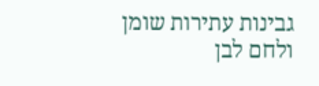גבינות עתירות שומן ולחם לבן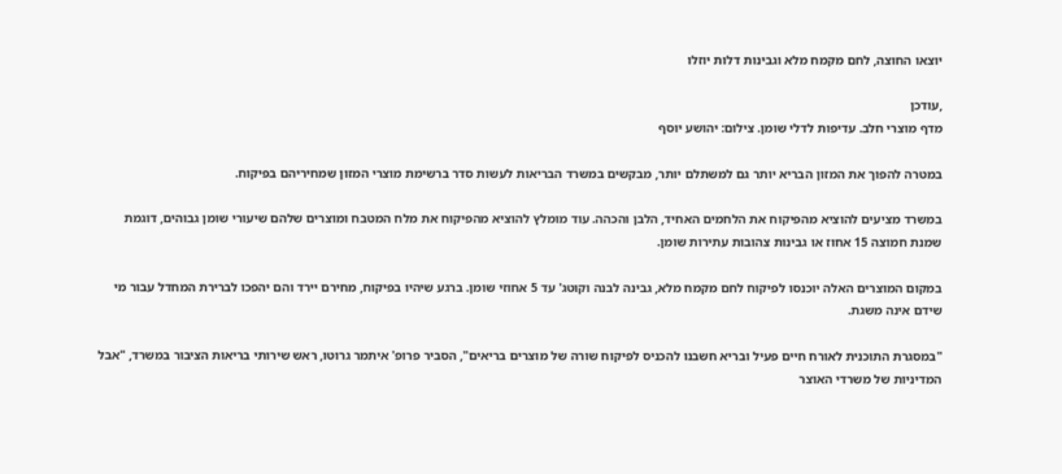יוצאו החוצה, לחם מקמח מלא וגבינות דלות יוזלו

,עודכן
מדף מוצרי חלב. עדיפות לדלי שומן. צילום: יהושע יוסף

במטרה להפוך את המזון הבריא יותר גם למשתלם יותר, מבקשים במשרד הבריאות לעשות סדר ברשימת מוצרי המזון שמחיריהם בפיקוח.

במשרד מציעים להוציא מהפיקוח את הלחמים האחיד, הלבן והכהה. עוד מומלץ להוציא מהפיקוח את מלח המטבח ומוצרים שלהם שיעורי שומן גבוהים, דוגמת שמנת חמוצה 15 אחוז או גבינות צהובות עתירות שומן.

במקום המוצרים האלה יוכנסו לפיקוח לחם מקמח מלא, גבינה לבנה וקוטג' עד 5 אחוזי שומן. ברגע שיהיו בפיקוח, מחירם יירד והם יהפכו לברירת המחדל עבור מי שידם אינה משגת.

"במסגרת התוכנית לאורח חיים פעיל ובריא חשבנו להכניס לפיקוח שורה של מוצרים בריאים", הסביר פרופ' איתמר גרוטו, ראש שירותי בריאות הציבור במשרד, "אבל המדיניות של משרדי האוצר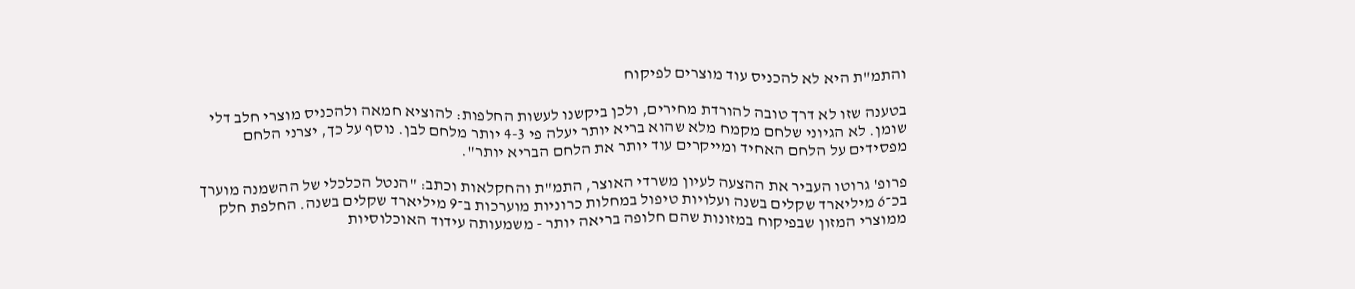והתמ"ת היא לא להכניס עוד מוצרים לפיקוח

בטענה שזו לא דרך טובה להורדת מחירים, ולכן ביקשנו לעשות החלפות: להוציא חמאה ולהכניס מוצרי חלב דלי שומן. לא הגיוני שלחם מקמח מלא שהוא בריא יותר יעלה פי 4-3 יותר מלחם לבן. נוסף על כך, יצרני הלחם מפסידים על הלחם האחיד ומייקרים עוד יותר את הלחם הבריא יותר".

פרופ' גרוטו העביר את ההצעה לעיון משרדי האוצר, התמ"ת והחקלאות וכתב: "הנטל הכלכלי של ההשמנה מוערך בכ־6 מיליארד שקלים בשנה ועלויות טיפול במחלות כרוניות מוערכות ב־9 מיליארד שקלים בשנה. החלפת חלק ממוצרי המזון שבפיקוח במזונות שהם חלופה בריאה יותר - משמעותה עידוד האוכלוסיות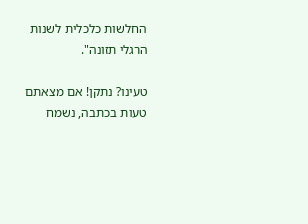החלשות כלכלית לשנות הרגלי תזונה".

טעינו? נתקן! אם מצאתם טעות בכתבה, נשמח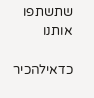שתשתפו אותנו

כדאילהכיר